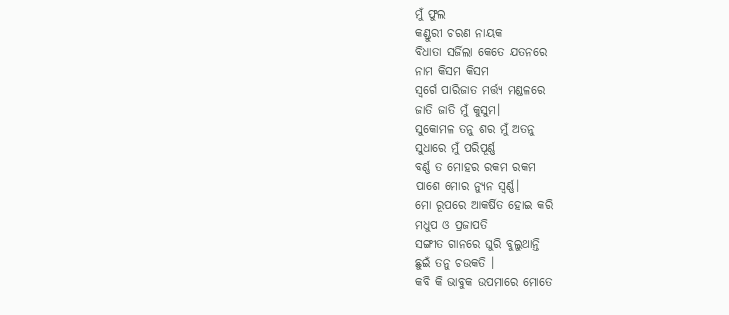ମୁଁ ଫୁଲ
କଣ୍ଡୁରୀ ଚରଣ ନାୟକ
ବିଧାତା ସର୍ଜିଲା କେତେ ଯତନରେ
ନାମ କିସମ କିସମ
ସ୍ୱର୍ଗେ ପାରିଜାତ ମର୍ତ୍ତ୍ଯ ମଣ୍ଡଳରେ
ଜାତି ଜାତି ମୁଁ କୁସୁମ।
ସୁକୋମଳ ତନୁ ଶର ମୁଁ ଅତନୁ
ସୁଧାରେ ମୁଁ ପରିପୂର୍ଣ୍ଣ
ବର୍ଣ୍ଣ ତ ମୋହର ରକମ ରକମ
ପାଶେ ମୋର ନ୍ଯୁନ ସ୍ୱର୍ଣ୍ଣ।
ମୋ ରୂପରେ ଆକର୍ଷିତ ହୋଇ କରି
ମଧୁପ ଓ ପ୍ରଜାପତି
ସଙ୍ଗୀତ ଗାନରେ ଘୁରି ବୁଲୁଥାନ୍ତି
ଛୁଇଁ ତନୁ ଚଉକତି ।
କବି କି ଭାବୁକ ଉପମାରେ ମୋତେ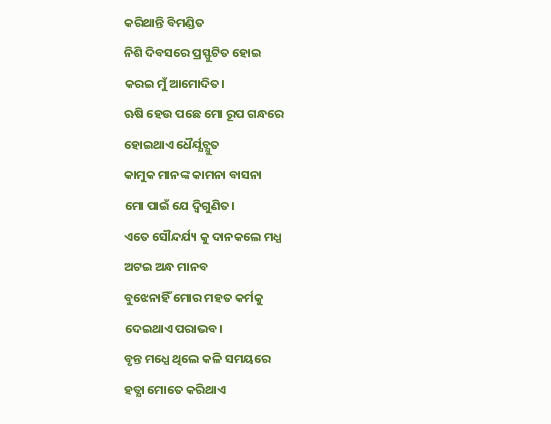କରିଥାନ୍ତି ବିମଣ୍ଡିତ
ନିଶି ଦିବସରେ ପ୍ରସ୍ଫୁଟିତ ହୋଇ
କରଇ ମୁଁ ଆମୋଦିତ।
ଋଷି ହେଉ ପଛେ ମୋ ରୂପ ଗନ୍ଧରେ
ହୋଇଥାଏ ଧୈର୍ଯ୍ଯଚ୍ଯୁତ
କାମୁକ ମାନଙ୍କ କାମନା ବାସନା
ମୋ ପାଇଁ ଯେ ଦ୍ବିଗୁଣିତ।
ଏତେ ସୌନ୍ଦର୍ଯ୍ୟ କୁ ଦାନକଲେ ମଧ୍ଯ
ଅଟଇ ଅନ୍ଧ ମାନବ
ବୁଝେନାହିଁ ମୋର ମହତ କର୍ମକୁ
ଦେଇଥାଏ ପରାଭବ।
ବୃନ୍ତ ମଧ୍ଯେ ଥିଲେ କଳି ସମୟରେ
ହତ୍ଯା ମୋତେ କରିଥାଏ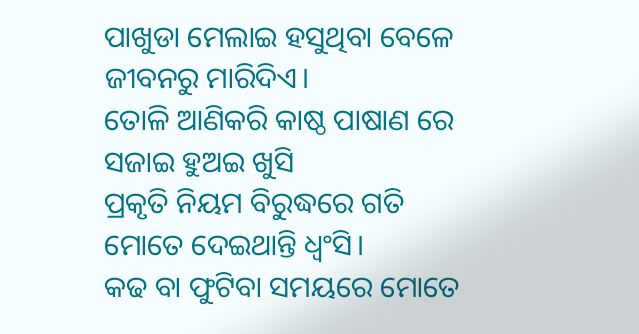ପାଖୁଡା ମେଲାଇ ହସୁଥିବା ବେଳେ
ଜୀବନରୁ ମାରିଦିଏ।
ତୋଳି ଆଣିକରି କାଷ୍ଠ ପାଷାଣ ରେ
ସଜାଇ ହୁଅଇ ଖୁସି
ପ୍ରକୃତି ନିୟମ ବିରୁଦ୍ଧରେ ଗତି
ମୋତେ ଦେଇଥାନ୍ତି ଧ୍ୱଂସି।
କଢ ବା ଫୁଟିବା ସମୟରେ ମୋତେ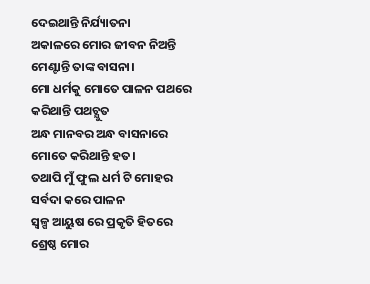ଦେଇଥାନ୍ତି ନିର୍ଯ୍ୟାତନା
ଅକାଳରେ ମୋର ଜୀବନ ନିଅନ୍ତି
ମେଣ୍ଟାନ୍ତି ତାଙ୍କ ବାସନା।
ମୋ ଧର୍ମକୁ ମୋତେ ପାଳନ ପଥରେ
କରିଥାନ୍ତି ପଥଚ୍ଯୁତ
ଅନ୍ଧ ମାନବର ଅନ୍ଧ ବାସନାରେ
ମୋତେ କରିଥାନ୍ତି ହତ।
ତଥାପି ମୁଁ ଫୁଲ ଧର୍ମ ଟି ମୋହର
ସର୍ବଦା କରେ ପାଳନ
ସ୍ୱଳ୍ପ ଆୟୁଷ ରେ ପ୍ରକୃତି ହିତରେ
ଶ୍ରେଷ୍ଠ ମୋର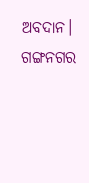ଅବଦାନ।
ଗଙ୍ଗନଗର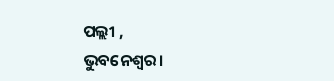ପଲ୍ଲୀ ,
ଭୁବନେଶ୍ବର।